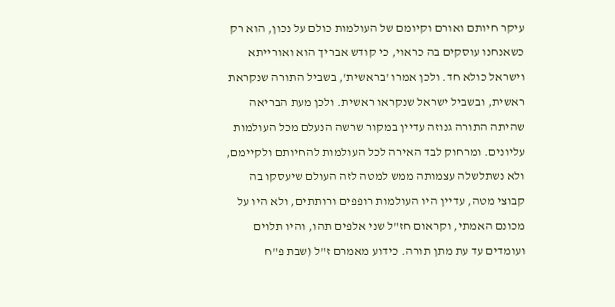עיקר חיותם ואורם וקיומם של העולמות כולם על נכון, הוא רק כשאנחנו עוסקים בה כראוי, כי קודש אבריך הוא ואורייתא וישראל כולא חד. ולכן אמרו 'בראשית', בשביל התורה שנקראת ראשית, ובשביל ישראל שנקראו ראשית. ולכן מעת הבריאה שהיתה התורה גנוזה עדיין במקור שרשה הנעלם מכל העולמות עליונים. ומרחוק לבד האירה לכל העולמות להחיותם ולקיימם, ולא נשתלשלה עצמותה ממש למטה לזה העולם שיעסקו בה קבוצי מטה, עדיין היו העולמות רופפים ורותתים, ולא היו על מכונם האמתי, וקראום חז"ל שני אלפים תהו, והיו תלוים ועומדים עד עת מתן תורה. כידוע מאמרם ז"ל (שבת פ"ח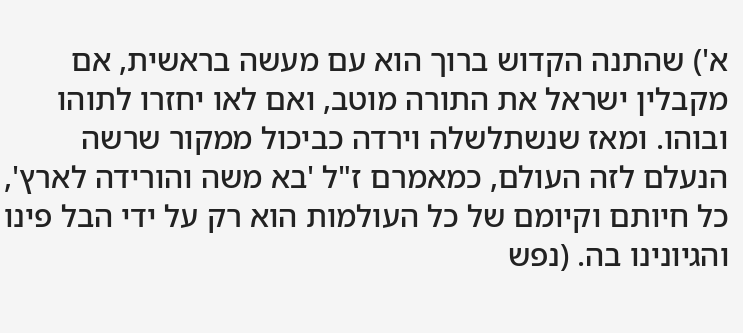א') שהתנה הקדוש ברוך הוא עם מעשה בראשית, אם מקבלין ישראל את התורה מוטב, ואם לאו יחזרו לתוהו ובוהו. ומאז שנשתלשלה וירדה כביכול ממקור שרשה הנעלם לזה העולם, כמאמרם ז"ל 'בא משה והורידה לארץ', כל חיותם וקיומם של כל העולמות הוא רק על ידי הבל פינו והגיונינו בה. (נפש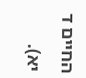החיים ד יא).